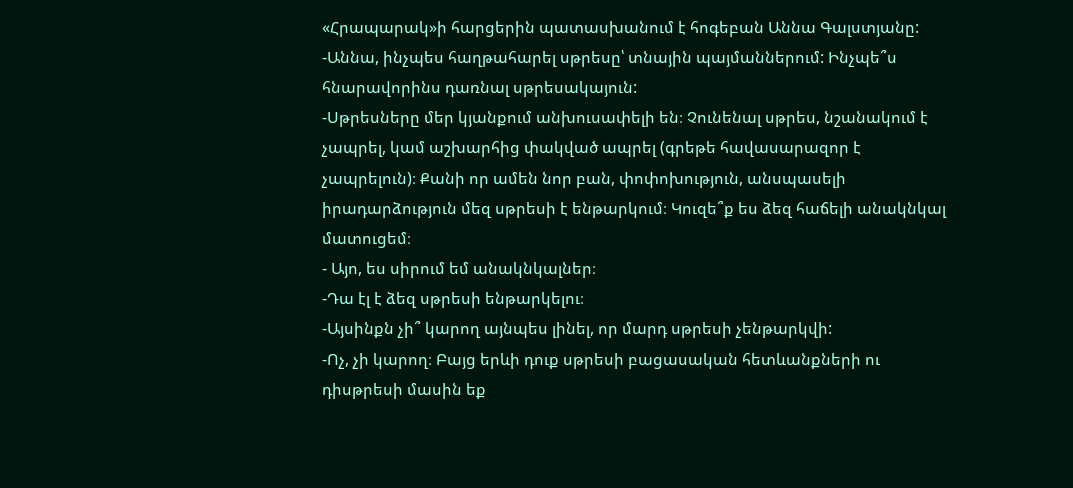«Հրապարակ»ի հարցերին պատասխանում է հոգեբան Աննա Գալստյանը:
-Աննա, ինչպես հաղթահարել սթրեսը՝ տնային պայմաններում: Ինչպե՞ս հնարավորինս դառնալ սթրեսակայուն:
-Սթրեսները մեր կյանքում անխուսափելի են։ Չունենալ սթրես, նշանակում է չապրել, կամ աշխարհից փակված ապրել (գրեթե հավասարազոր է չապրելուն)։ Քանի որ ամեն նոր բան, փոփոխություն, անսպասելի իրադարձություն մեզ սթրեսի է ենթարկում։ Կուզե՞ք ես ձեզ հաճելի անակնկալ մատուցեմ։
- Այո, ես սիրում եմ անակնկալներ։
-Դա էլ է ձեզ սթրեսի ենթարկելու։
-Այսինքն չի՞ կարող այնպես լինել, որ մարդ սթրեսի չենթարկվի:
-Ոչ, չի կարող։ Բայց երևի դուք սթրեսի բացասական հետևանքների ու դիսթրեսի մասին եք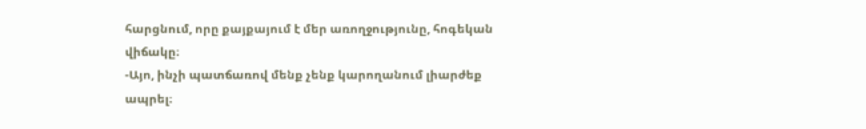հարցնում, որը քայքայում է մեր առողջությունը, հոգեկան վիճակը։
-Այո, ինչի պատճառով մենք չենք կարողանում լիարժեք ապրել։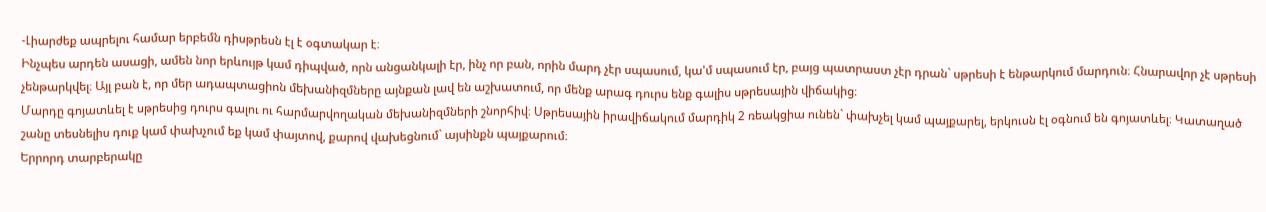-Լիարժեք ապրելու համար երբեմն դիսթրեսն էլ է օգտակար է։
Ինչպես արդեն ասացի, ամեն նոր երևույթ կամ դիպված, որն անցանկալի էր, ինչ որ բան, որին մարդ չէր սպասում, կա'մ սպասում էր, բայց պատրաստ չէր դրան` սթրեսի է ենթարկում մարդուն։ Հնարավոր չէ սթրեսի չենթարկվել։ Այլ բան է, որ մեր ադապտացիոն մեխանիզմները այնքան լավ են աշխատում, որ մենք արագ դուրս ենք գալիս սթրեսային վիճակից։
Մարդը գոյատևել է սթրեսից դուրս գալու ու հարմարվողական մեխանիզմների շնորհիվ։ Սթրեսային իրավիճակում մարդիկ 2 ռեակցիա ունեն` փախչել կամ պայքարել, երկուսն էլ օգնում են գոյատևել։ Կատաղած շանը տեսնելիս դուք կամ փախչում եք կամ փայտով, քարով վախեցնում` այսինքն պայքարում։
Երրորդ տարբերակը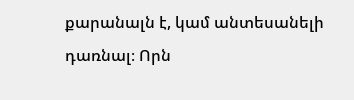քարանալն է, կամ անտեսանելի դառնալ։ Որն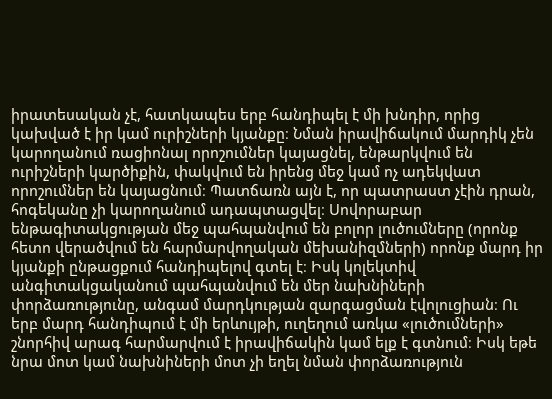իրատեսական չէ, հատկապես երբ հանդիպել է մի խնդիր, որից կախված է իր կամ ուրիշների կյանքը։ Նման իրավիճակում մարդիկ չեն կարողանում ռացիոնալ որոշումներ կայացնել, ենթարկվում են ուրիշների կարծիքին, փակվում են իրենց մեջ կամ ոչ ադեկվատ որոշումներ են կայացնում։ Պատճառն այն է, որ պատրաստ չէին դրան, հոգեկանը չի կարողանում ադապտացվել։ Սովորաբար ենթագիտակցության մեջ պահպանվում են բոլոր լուծումները (որոնք հետո վերածվում են հարմարվողական մեխանիզմների) որոնք մարդ իր կյանքի ընթացքում հանդիպելով գտել է։ Իսկ կոլեկտիվ անգիտակցականում պահպանվում են մեր նախնիների փորձառությունը, անգամ մարդկության զարգացման էվոլուցիան։ Ու երբ մարդ հանդիպում է մի երևույթի, ուղեղում առկա «լուծումների» շնորհիվ արագ հարմարվում է իրավիճակին կամ ելք է գտնում։ Իսկ եթե նրա մոտ կամ նախնիների մոտ չի եղել նման փորձառություն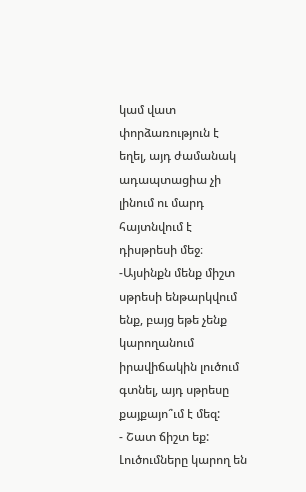կամ վատ փորձառություն է եղել, այդ ժամանակ ադապտացիա չի լինում ու մարդ հայտնվում է դիսթրեսի մեջ։
-Այսինքն մենք միշտ սթրեսի ենթարկվում ենք, բայց եթե չենք կարողանում իրավիճակին լուծում գտնել, այդ սթրեսը քայքայո՞ւմ է մեզ:
- Շատ ճիշտ եք: Լուծումները կարող են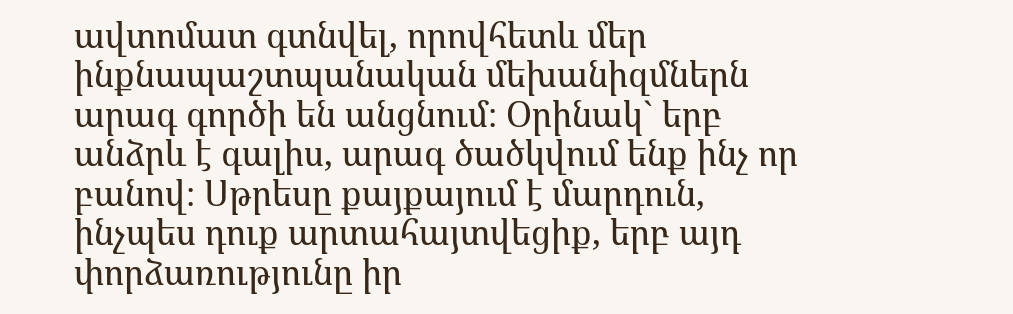ավտոմատ գտնվել, որովհետև մեր ինքնապաշտպանական մեխանիզմներն արագ գործի են անցնում։ Օրինակ` երբ անձրև է գալիս, արագ ծածկվում ենք ինչ որ բանով։ Սթրեսը քայքայում է մարդուն, ինչպես դուք արտահայտվեցիք, երբ այդ փորձառությունը իր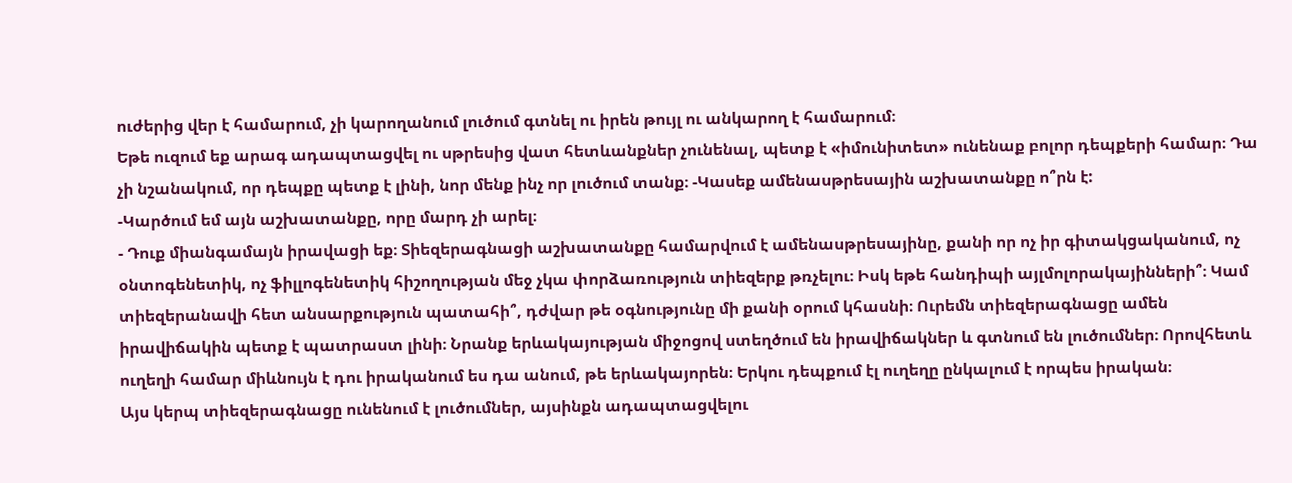ուժերից վեր է համարում, չի կարողանում լուծում գտնել ու իրեն թույլ ու անկարող է համարում։
Եթե ուզում եք արագ ադապտացվել ու սթրեսից վատ հետևանքներ չունենալ, պետք է «իմունիտետ» ունենաք բոլոր դեպքերի համար։ Դա չի նշանակում, որ դեպքը պետք է լինի, նոր մենք ինչ որ լուծում տանք։ -Կասեք ամենասթրեսային աշխատանքը ո՞րն է:
-Կարծում եմ այն աշխատանքը, որը մարդ չի արել։
- Դուք միանգամայն իրավացի եք։ Տիեզերագնացի աշխատանքը համարվում է ամենասթրեսայինը, քանի որ ոչ իր գիտակցականում, ոչ օնտոգենետիկ, ոչ ֆիլլոգենետիկ հիշողության մեջ չկա փորձառություն տիեզերք թռչելու։ Իսկ եթե հանդիպի այլմոլորակայինների՞։ Կամ տիեզերանավի հետ անսարքություն պատահի՞, դժվար թե օգնությունը մի քանի օրում կհասնի։ Ուրեմն տիեզերագնացը ամեն իրավիճակին պետք է պատրաստ լինի։ Նրանք երևակայության միջոցով ստեղծում են իրավիճակներ և գտնում են լուծումներ։ Որովհետև ուղեղի համար միևնույն է դու իրականում ես դա անում, թե երևակայորեն։ Երկու դեպքում էլ ուղեղը ընկալում է որպես իրական։
Այս կերպ տիեզերագնացը ունենում է լուծումներ, այսինքն ադապտացվելու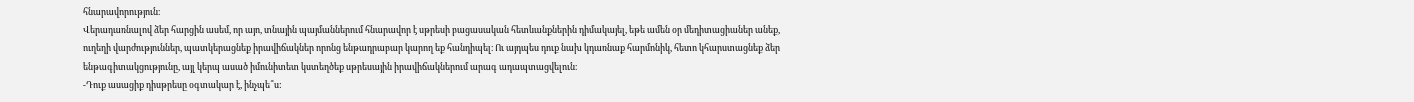հնարավորություն։
Վերադառնալով ձեր հարցին ասեմ, որ այո, տնային պայմաններում հնարավոր է սթրեսի բացասական հետևանքներին դիմակայել, եթե ամեն օր մեդիտացիաներ անեք, ուղեղի վարժություններ, պատկերացնեք իրավիճակներ որոնց ենթադրաբար կարող եք հանդիպել։ Ու այդպես դուք նախ կդառնաք հարմոնիկ, հետո կհարստացնեք ձեր ենթագիտակցությունը, այլ կերպ ասած իմունիտետ կստեղծեք սթրեսային իրավիճակներում արագ ադապտացվելուն։
-Դուք ասացիք դիսթրեսը օգտակար է, ինչպե՞ս: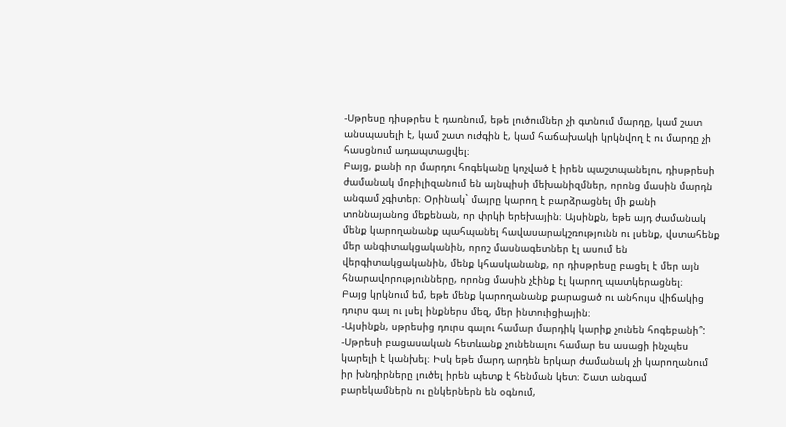-Սթրեսը դիսթրես է դառնում, եթե լուծումներ չի գտնում մարդը, կամ շատ անսպասելի է, կամ շատ ուժգին է, կամ հաճախակի կրկնվող է ու մարդը չի հասցնում ադապտացվել։
Բայց, քանի որ մարդու հոգեկանը կոչված է իրեն պաշտպանելու, դիսթրեսի ժամանակ մոբիլիզանում են այնպիսի մեխանիզմներ, որոնց մասին մարդն անգամ չգիտեր։ Օրինակ` մայրը կարող է բարձրացնել մի քանի տոննայանոց մեքենան, որ փրկի երեխային։ Այսինքն, եթե այդ ժամանակ մենք կարողանանք պահպանել հավասարակշռությունն ու լսենք, վստահենք մեր անգիտակցականին, որոշ մասնագետներ էլ ասում են վերգիտակցականին, մենք կհասկանանք, որ դիսթրեսը բացել է մեր այն հնարավորությունները, որոնց մասին չէինք էլ կարող պատկերացնել։
Բայց կրկնում եմ, եթե մենք կարողանանք քարացած ու անհույս վիճակից դուրս գալ ու լսել ինքներս մեզ, մեր ինտուիցիային։
-Այսինքն, սթրեսից դուրս գալու համար մարդիկ կարիք չունեն հոգեբանի՞:
-Սթրեսի բացասական հետևանք չունենալու համար ես ասացի ինչպես կարելի է կանխել։ Իսկ եթե մարդ արդեն երկար ժամանակ չի կարողանում իր խնդիրները լուծել իրեն պետք է հենման կետ։ Շատ անգամ բարեկամներն ու ընկերներն են օգնում,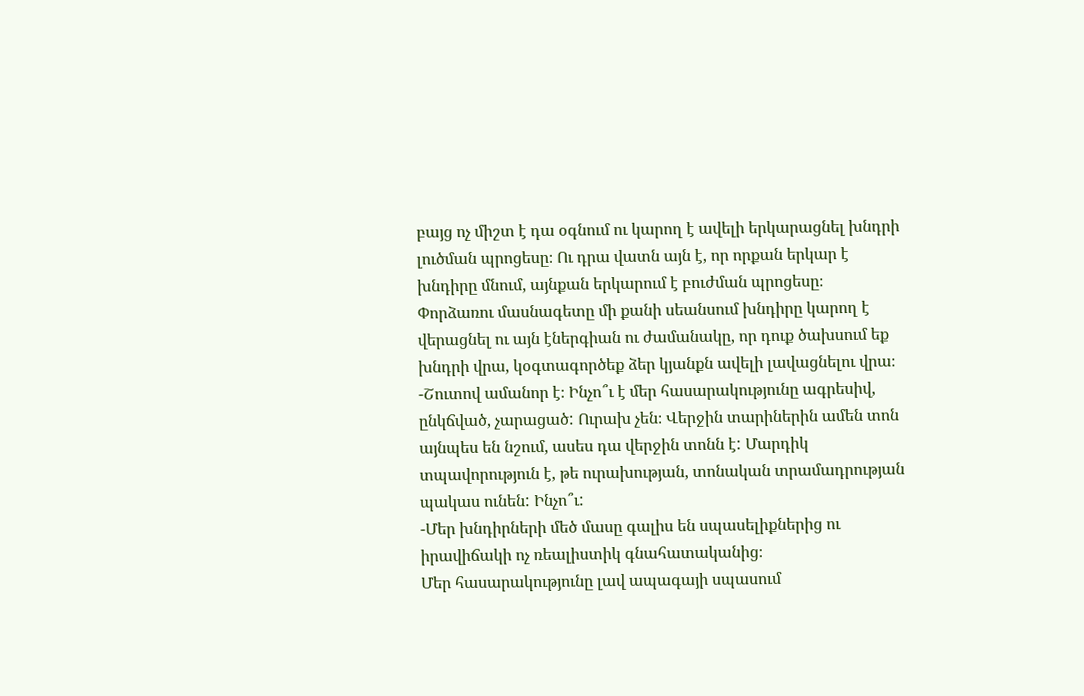բայց ոչ միշտ է դա օգնում ու կարող է ավելի երկարացնել խնդրի լուծման պրոցեսը։ Ու դրա վատն այն է, որ որքան երկար է խնդիրը մնում, այնքան երկարում է բուժման պրոցեսը։ Փորձառու մասնագետը մի քանի սեանսում խնդիրը կարող է վերացնել ու այն էներգիան ու ժամանակը, որ դուք ծախսում եք խնդրի վրա, կօգտագործեք ձեր կյանքն ավելի լավացնելու վրա։
-Շուտով ամանոր է։ Ինչո՞ւ է մեր հասարակությունը ագրեսիվ, ընկճված, չարացած: Ուրախ չեն։ Վերջին տարիներին ամեն տոն այնպես են նշում, ասես դա վերջին տոնն է: Մարդիկ տպավորություն է, թե ուրախության, տոնական տրամադրության պակաս ունեն: Ինչո՞ւ:
-Մեր խնդիրների մեծ մասը գալիս են սպասելիքներից ու իրավիճակի ոչ ռեալիստիկ գնահատականից։
Մեր հասարակությունը լավ ապագայի սպասում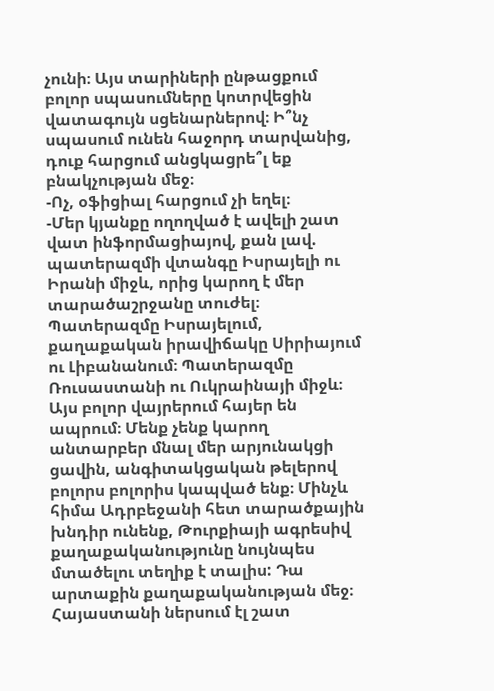չունի։ Այս տարիների ընթացքում բոլոր սպասումները կոտրվեցին վատագույն սցենարներով։ Ի՞նչ սպասում ունեն հաջորդ տարվանից, դուք հարցում անցկացրե՞լ եք բնակչության մեջ։
-Ոչ, օֆիցիալ հարցում չի եղել։
-Մեր կյանքը ողողված է ավելի շատ վատ ինֆորմացիայով, քան լավ. պատերազմի վտանգը Իսրայելի ու Իրանի միջև, որից կարող է մեր տարածաշրջանը տուժել։ Պատերազմը Իսրայելում, քաղաքական իրավիճակը Սիրիայում ու Լիբանանում։ Պատերազմը Ռուսաստանի ու Ուկրաինայի միջև։ Այս բոլոր վայրերում հայեր են ապրում։ Մենք չենք կարող անտարբեր մնալ մեր արյունակցի ցավին, անգիտակցական թելերով բոլորս բոլորիս կապված ենք։ Մինչև հիմա Ադրբեջանի հետ տարածքային խնդիր ունենք, Թուրքիայի ագրեսիվ քաղաքականությունը նույնպես մտածելու տեղիք է տալիս: Դա արտաքին քաղաքականության մեջ։ Հայաստանի ներսում էլ շատ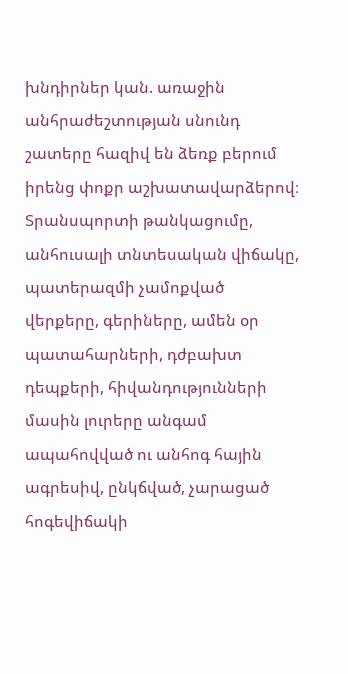խնդիրներ կան. առաջին անհրաժեշտության սնունդ շատերը հազիվ են ձեռք բերում իրենց փոքր աշխատավարձերով։
Տրանսպորտի թանկացումը, անհուսալի տնտեսական վիճակը, պատերազմի չամոքված վերքերը, գերիները, ամեն օր պատահարների, դժբախտ դեպքերի, հիվանդությունների մասին լուրերը անգամ ապահովված ու անհոգ հային ագրեսիվ, ընկճված, չարացած հոգեվիճակի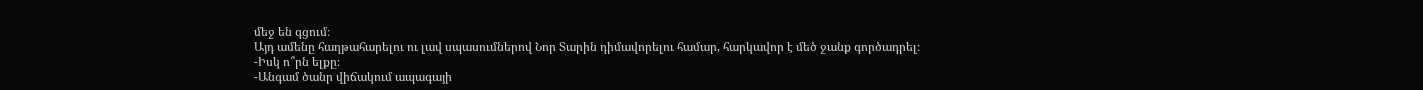մեջ են գցում։
Այդ ամենը հաղթահարելու ու լավ սպասումներով Նոր Տարին դիմավորելու համար, հարկավոր է մեծ ջանք գործադրել։
-Իսկ ո՞րն ելքը։
-Անգամ ծանր վիճակում ապագայի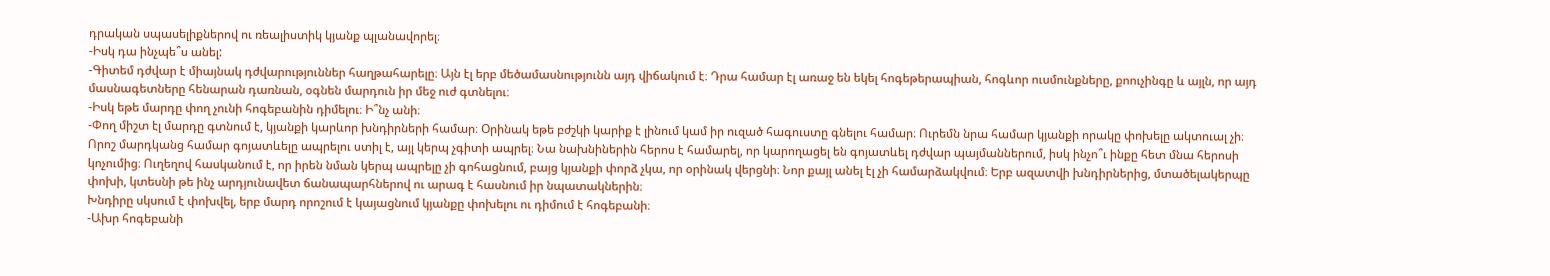դրական սպասելիքներով ու ռեալիստիկ կյանք պլանավորել։
-Իսկ դա ինչպե՞ս անել:
-Գիտեմ դժվար է միայնակ դժվարություններ հաղթահարելը։ Այն էլ երբ մեծամասնությունն այդ վիճակում է։ Դրա համար էլ առաջ են եկել հոգեթերապիան, հոգևոր ուսմունքները, քոուչինգը և այլն, որ այդ մասնագետները հենարան դառնան, օգնեն մարդուն իր մեջ ուժ գտնելու։
-Իսկ եթե մարդը փող չունի հոգեբանին դիմելու։ Ի՞նչ անի։
-Փող միշտ էլ մարդը գտնում է, կյանքի կարևոր խնդիրների համար։ Օրինակ եթե բժշկի կարիք է լինում կամ իր ուզած հագուստը գնելու համար։ Ուրեմն նրա համար կյանքի որակը փոխելը ակտուալ չի։ Որոշ մարդկանց համար գոյատևելը ապրելու ստիլ է, այլ կերպ չգիտի ապրել։ Նա նախնիներին հերոս է համարել, որ կարողացել են գոյատևել դժվար պայմաններում, իսկ ինչո՞ւ ինքը հետ մնա հերոսի կոչումից։ Ուղեղով հասկանում է, որ իրեն նման կերպ ապրելը չի գոհացնում, բայց կյանքի փորձ չկա, որ օրինակ վերցնի։ Նոր քայլ անել էլ չի համարձակվում։ Երբ ազատվի խնդիրներից, մտածելակերպը փոխի, կտեսնի թե ինչ արդյունավետ ճանապարհներով ու արագ է հասնում իր նպատակներին։
Խնդիրը սկսում է փոխվել, երբ մարդ որոշում է կայացնում կյանքը փոխելու ու դիմում է հոգեբանի։
-Ախր հոգեբանի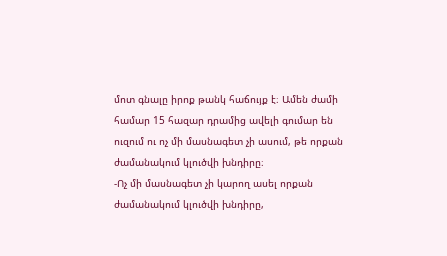մոտ գնալը իրոք թանկ հաճույք է։ Ամեն ժամի համար 15 հազար դրամից ավելի գումար են ուզում ու ոչ մի մասնագետ չի ասում, թե որքան ժամանակում կլուծվի խնդիրը։
-Ոչ մի մասնագետ չի կարող ասել որքան ժամանակում կլուծվի խնդիրը,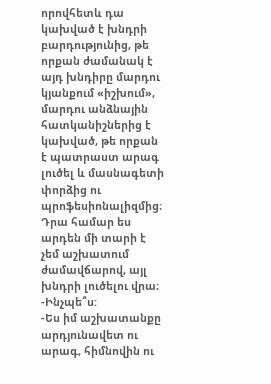որովհետև դա կախված է խնդրի բարդությունից, թե որքան ժամանակ է այդ խնդիրը մարդու կյանքում «իշխում», մարդու անձնային հատկանիշներից է կախված, թե որքան է պատրաստ արագ լուծել և մասնագետի փորձից ու պրոֆեսիոնալիզմից։ Դրա համար ես արդեն մի տարի է չեմ աշխատում ժամավճարով, այլ խնդրի լուծելու վրա։
-Ինչպե՞ս:
-Ես իմ աշխատանքը արդյունավետ ու արագ, հիմնովին ու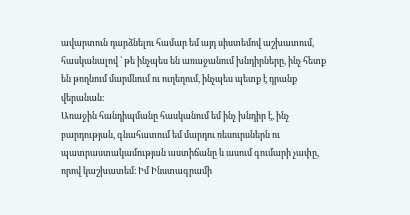ավարտուն դարձնելու համար եմ այդ սիստեմով աշխատում, հասկանալով ` թե ինչպես են առաջանում խնդիրները, ինչ հետք են թողնում մարմնում ու ուղեղում, ինչպես պետք է դրանք վերանան։
Առաջին հանդիպմանը հասկանում եմ ինչ խնդիր է, ինչ բարդության, գնահատում եմ մարդու ռեսուրսներն ու պատրաստակամության աստիճանը և ասում գումարի չափը, որով կաշխատեմ։ Իմ Ինստագրամի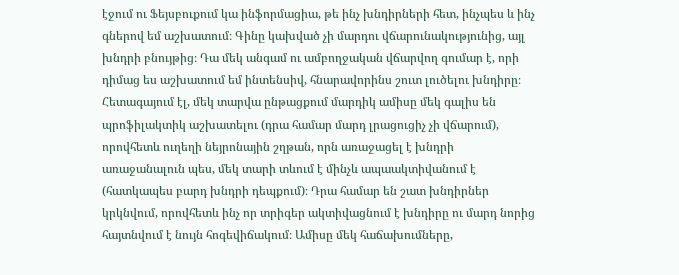էջում ու Ֆեյսբուքում կա ինֆորմացիա, թե ինչ խնդիրների հետ, ինչպես և ինչ գներով եմ աշխատում։ Գինը կախված չի մարդու վճարունակությունից, այլ խնդրի բնույթից։ Դա մեկ անգամ ու ամբողջական վճարվող գումար է, որի դիմաց ես աշխատում եմ ինտենսիվ, հնարավորինս շուտ լուծելու խնդիրը։ Հետագայում էլ, մեկ տարվա ընթացքում մարդիկ ամիսը մեկ գալիս են պրոֆիլակտիկ աշխատելու (դրա համար մարդ լրացուցիչ չի վճարում), որովհետև ուղեղի նեյրոնային շղթան, որն առաջացել է խնդրի առաջանալուն պես, մեկ տարի տևում է մինչև ապաակտիվանում է (հատկապես բարդ խնդրի դեպքում)։ Դրա համար են շատ խնդիրներ կրկնվում, որովհետև ինչ որ տրիգեր ակտիվացնում է խնդիրը ու մարդ նորից հայտնվում է նույն հոգեվիճակում։ Ամիսը մեկ հաճախումները,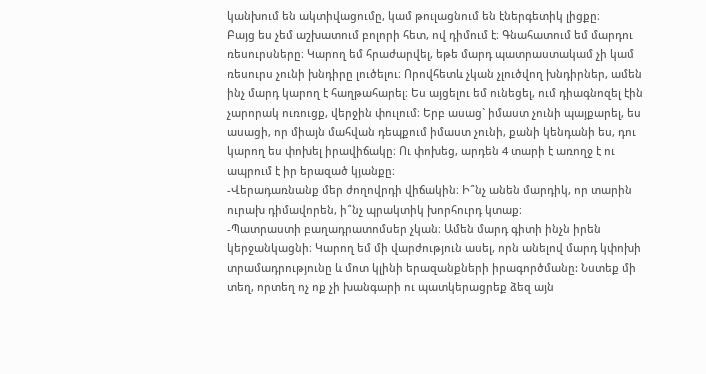կանխում են ակտիվացումը, կամ թուլացնում են էներգետիկ լիցքը։
Բայց ես չեմ աշխատում բոլորի հետ, ով դիմում է։ Գնահատում եմ մարդու ռեսուրսները։ Կարող եմ հրաժարվել, եթե մարդ պատրաստակամ չի կամ ռեսուրս չունի խնդիրը լուծելու։ Որովհետև չկան չլուծվող խնդիրներ, ամեն ինչ մարդ կարող է հաղթահարել։ Ես այցելու եմ ունեցել, ում դիագնոզել էին չարորակ ուռուցք, վերջին փուլում։ Երբ ասաց` իմաստ չունի պայքարել, ես ասացի, որ միայն մահվան դեպքում իմաստ չունի, քանի կենդանի ես, դու կարող ես փոխել իրավիճակը։ Ու փոխեց, արդեն 4 տարի է առողջ է ու ապրում է իր երազած կյանքը։
-Վերադառնանք մեր ժողովրդի վիճակին։ Ի՞նչ անեն մարդիկ, որ տարին ուրախ դիմավորեն, ի՞նչ պրակտիկ խորհուրդ կտաք։
-Պատրաստի բաղադրատոմսեր չկան։ Ամեն մարդ գիտի ինչն իրեն կերջանկացնի։ Կարող եմ մի վարժություն ասել, որն անելով մարդ կփոխի տրամադրությունը և մոտ կլինի երազանքների իրագործմանը: Նստեք մի տեղ, որտեղ ոչ ոք չի խանգարի ու պատկերացրեք ձեզ այն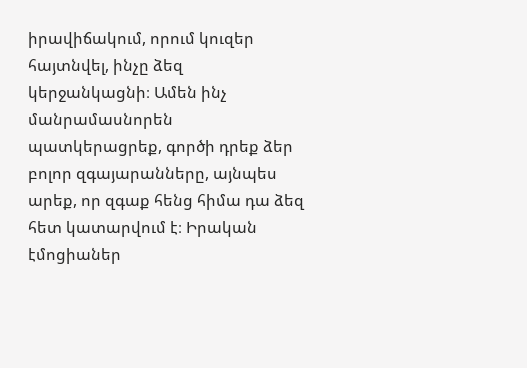իրավիճակում, որում կուզեր հայտնվել, ինչը ձեզ կերջանկացնի։ Ամեն ինչ մանրամասնորեն պատկերացրեք, գործի դրեք ձեր բոլոր զգայարանները, այնպես արեք, որ զգաք հենց հիմա դա ձեզ հետ կատարվում է։ Իրական էմոցիաներ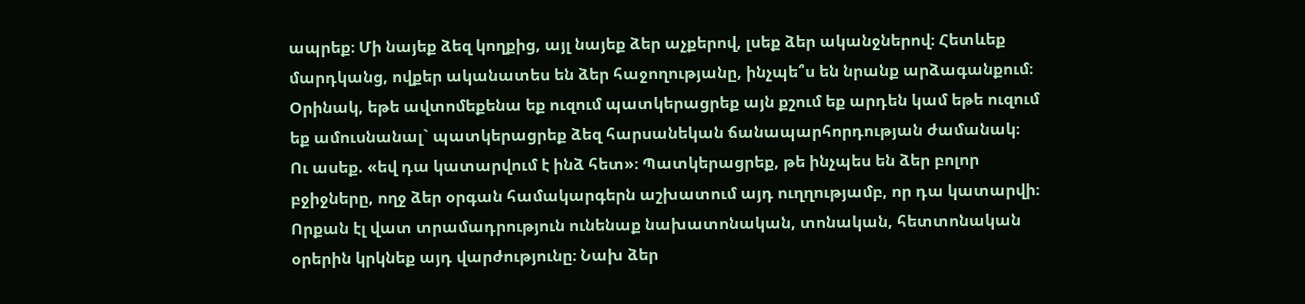ապրեք։ Մի նայեք ձեզ կողքից, այլ նայեք ձեր աչքերով, լսեք ձեր ականջներով։ Հետևեք մարդկանց, ովքեր ականատես են ձեր հաջողությանը, ինչպե՞ս են նրանք արձագանքում։
Օրինակ, եթե ավտոմեքենա եք ուզում պատկերացրեք այն քշում եք արդեն կամ եթե ուզում եք ամուսնանալ` պատկերացրեք ձեզ հարսանեկան ճանապարհորդության ժամանակ։
Ու ասեք. «եվ դա կատարվում է ինձ հետ»։ Պատկերացրեք, թե ինչպես են ձեր բոլոր բջիջները, ողջ ձեր օրգան համակարգերն աշխատում այդ ուղղությամբ, որ դա կատարվի։
Որքան էլ վատ տրամադրություն ունենաք նախատոնական, տոնական, հետտոնական օրերին կրկնեք այդ վարժությունը։ Նախ ձեր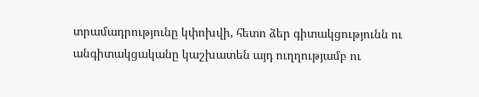տրամադրությունը կփոխվի, հետո ձեր գիտակցությունն ու անգիտակցականը կաշխատեն այդ ուղղությամբ ու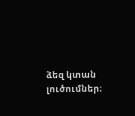ձեզ կտան լուծումներ։